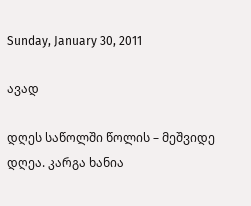Sunday, January 30, 2011

ავად

დღეს საწოლში წოლის – მეშვიდე დღეა. კარგა ხანია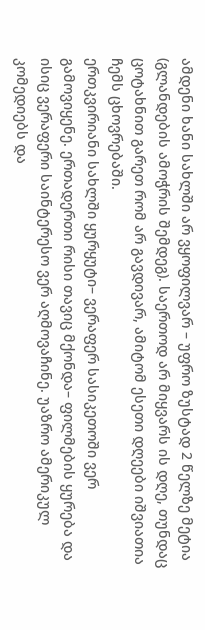ამდენი ხანი სახლში არ ვყოფილვარ – უფრო ზუსტად 2 წელზე მეტია (გლანდების ამოჭრის შემდეგ). საერთოდ არ მიყვარს ის დღე, თუნდაც ცოტახნით გარეთ რომ არ გავდივარ, ამიტომ ესეთი დღეები იშვიათია ჩემს ცხოვრებაში.
ერთკვირიანი სახლში ყურყუტი– ვერაფერ სასიკეთოში ვერ გამოვიყენე. ერთადერთი რისი თავიც მქონდა– ფილმების ყურება და ისიც ვერაფერი საინტერესო ვერ აღმოვაჩინე. უაზრო ამერიკულ კომედიებს და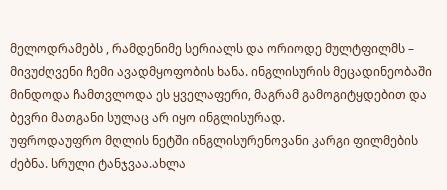მელოდრამებს , რამდენიმე სერიალს და ორიოდე მულტფილმს – მივუძღვენი ჩემი ავადმყოფობის ხანა. ინგლისურის მეცადინეობაში მინდოდა ჩამთვლოდა ეს ყველაფერი, მაგრამ გამოგიტყდებით და ბევრი მათგანი სულაც არ იყო ინგლისურად.
უფროდაუფრო მღლის ნეტში ინგლისურენოვანი კარგი ფილმების ძებნა. სრული ტანჯვაა.ახლა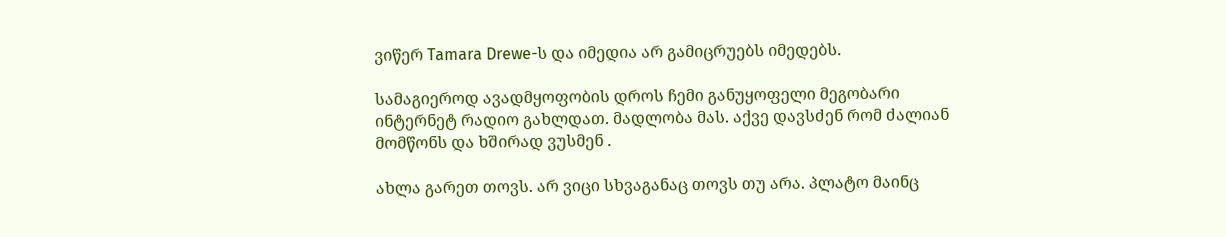ვიწერ Tamara Drewe-ს და იმედია არ გამიცრუებს იმედებს.

სამაგიეროდ ავადმყოფობის დროს ჩემი განუყოფელი მეგობარი ინტერნეტ რადიო გახლდათ. მადლობა მას. აქვე დავსძენ რომ ძალიან მომწონს და ხშირად ვუსმენ .

ახლა გარეთ თოვს. არ ვიცი სხვაგანაც თოვს თუ არა. პლატო მაინც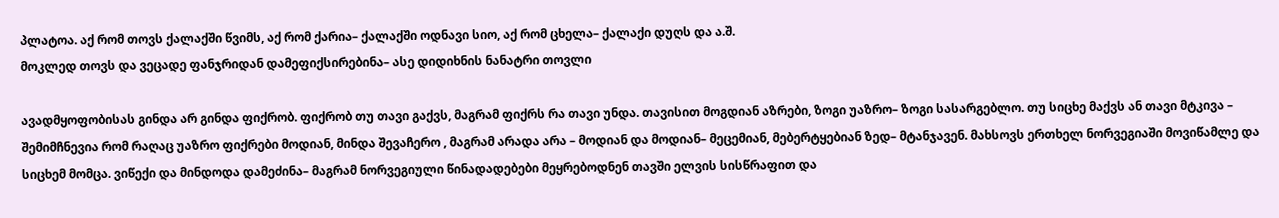პლატოა. აქ რომ თოვს ქალაქში წვიმს, აქ რომ ქარია– ქალაქში ოდნავი სიო, აქ რომ ცხელა– ქალაქი დუღს და ა.შ.
მოკლედ თოვს და ვეცადე ფანჯრიდან დამეფიქსირებინა– ასე დიდიხნის ნანატრი თოვლი

ავადმყოფობისას გინდა არ გინდა ფიქრობ. ფიქრობ თუ თავი გაქვს, მაგრამ ფიქრს რა თავი უნდა. თავისით მოგდიან აზრები, ზოგი უაზრო– ზოგი სასარგებლო. თუ სიცხე მაქვს ან თავი მტკივა – შემიმჩნევია რომ რაღაც უაზრო ფიქრები მოდიან, მინდა შევაჩერო , მაგრამ არადა არა – მოდიან და მოდიან– მეცემიან, მებერტყებიან ზედ– მტანჯავენ. მახსოვს ერთხელ ნორვეგიაში მოვიწამლე და სიცხემ მომცა. ვიწექი და მინდოდა დამეძინა– მაგრამ ნორვეგიული წინადადებები მეყრებოდნენ თავში ელვის სისწრაფით და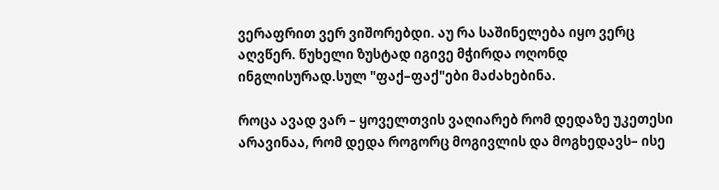ვერაფრით ვერ ვიშორებდი. აუ რა საშინელება იყო ვერც აღვწერ. წუხელი ზუსტად იგივე მჭირდა ოღონდ ინგლისურად.სულ "ფაქ–ფაქ"ები მაძახებინა.

როცა ავად ვარ – ყოველთვის ვაღიარებ რომ დედაზე უკეთესი არავინაა, რომ დედა როგორც მოგივლის და მოგხედავს– ისე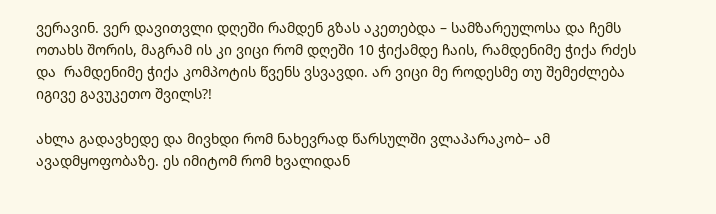ვერავინ. ვერ დავითვლი დღეში რამდენ გზას აკეთებდა – სამზარეულოსა და ჩემს ოთახს შორის, მაგრამ ის კი ვიცი რომ დღეში 10 ჭიქამდე ჩაის, რამდენიმე ჭიქა რძეს და  რამდენიმე ჭიქა კომპოტის წვენს ვსვავდი. არ ვიცი მე როდესმე თუ შემეძლება იგივე გავუკეთო შვილს?!

ახლა გადავხედე და მივხდი რომ ნახევრად წარსულში ვლაპარაკობ– ამ ავადმყოფობაზე. ეს იმიტომ რომ ხვალიდან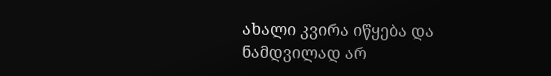ახალი კვირა იწყება და ნამდვილად არ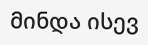მინდა ისევ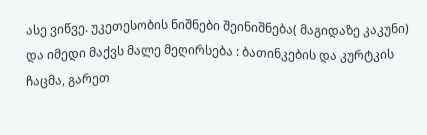ასე ვიწვე. უკეთესობის ნიშნები შეინიშნება( მაგიდაზე კაკუნი) და იმედი მაქვს მალე მეღირსება : ბათინკების და კურტკის ჩაცმა, გარეთ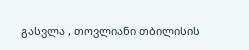გასვლა , თოვლიანი თბილისის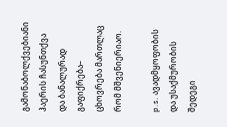გამონაბოლქვებიანი ჰაერის ჩასუნთქვა და ბანალურად გაფიქრება– ცხოვრება მართლაც რომ მშვენიერიაო.

p.s. ავადმყოფობის და უსაქმურობის შედეგი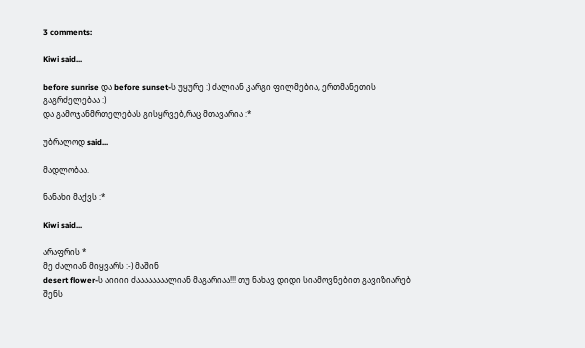3 comments:

Kiwi said...

before sunrise და before sunset-ს უყურე :) ძალიან კარგი ფილმებია, ერთმანეთის გაგრძელებაა :)
და გამოჯანმრთელებას გისყრვებ,რაც მთავარია :*

უბრალოდ said...

მადლობაა.

ნანახი მაქვს :*

Kiwi said...

არაფრის *
მე ძალიან მიყვარს :-) მაშინ
desert flower-ს აიიიი ძაააააააალიან მაგარიაა!!! თუ ნახავ დიდი სიამოვნებით გავიზიარებ შენს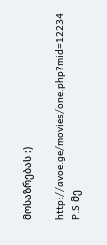მოსაზრებას :)

http://avoe.ge/movies/one.php?mid=12234 P.S მე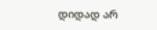დიდად არ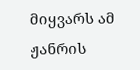მიყვარს ამ ჟანრის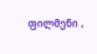ფილმენი ,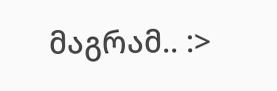მაგრამ.. :>